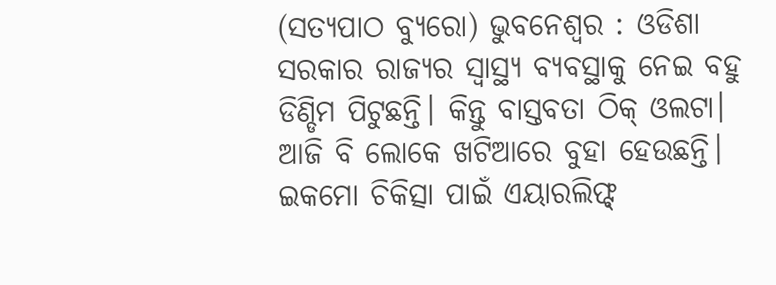(ସତ୍ଯପାଠ ବ୍ୟୁରୋ) ଭୁବନେଶ୍ୱର : ଓଡିଶା  ସରକାର ରାଜ୍ୟର ସ୍ବାସ୍ଥ୍ୟ ବ୍ୟବସ୍ଥାକୁ ନେଇ ବହୁ ଡିଣ୍ଡିମ ପିଟୁଛନ୍ତି। କିନ୍ତୁ ବାସ୍ତବତା ଠିକ୍ ଓଲଟା। ଆଜି ବି ଲୋକେ ଖଟିଆରେ ବୁହା ହେଉଛନ୍ତି। ଇକମୋ ଚିକିତ୍ସା ପାଇଁ ଏୟାରଲିଫ୍ଟ୍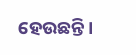ହେଉଛନ୍ତି।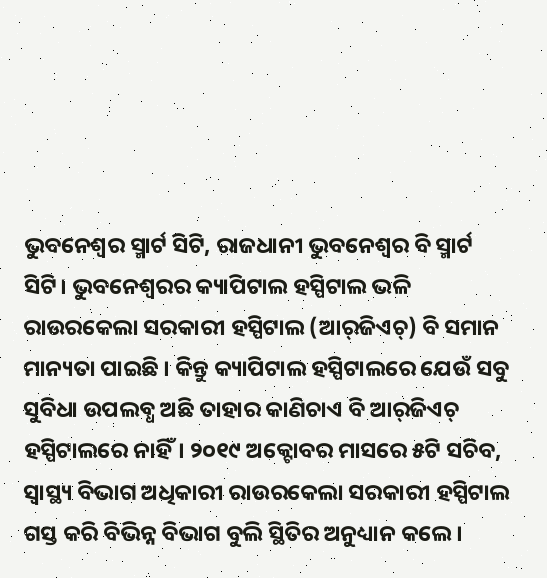ଭୁବନେଶ୍ୱର ସ୍ମାର୍ଟ ସିଟି, ରାଜଧାନୀ ଭୁବନେଶ୍ବର ବି ସ୍ମାର୍ଟ ସିଟି। ଭୁବନେଶ୍ୱରର କ୍ୟାପିଟାଲ ହସ୍ପିଟାଲ ଭଳି ରାଉରକେଲା ସରକାରୀ ହସ୍ପିଟାଲ (ଆର୍‌ଜିଏଚ୍‌) ବି ସମାନ ମାନ୍ୟତା ପାଇଛି । କିନ୍ତୁ କ୍ୟାପିଟାଲ ହସ୍ପିଟାଲରେ ଯେଉଁ ସବୁ ସୁବିଧା ଉପଲବ୍ଧ ଅଛି ତାହାର କାଣିଚାଏ ବି ଆର୍‌ଜିଏଚ୍‌ ହସ୍ପିଟାଲରେ ନାହିଁ। ୨୦୧୯ ଅକ୍ଟୋବର ମାସରେ ୫ଟି ସଚିବ, ସ୍ବାସ୍ଥ୍ୟ ବିଭାଗ ଅଧିକାରୀ ରାଉରକେଲା ସରକାରୀ ହସ୍ପିଟାଲ ଗସ୍ତ କରି ବିଭିନ୍ନ ବିଭାଗ ବୁଲି ସ୍ଥିତିର ଅନୁଧ୍ୟାନ କଲେ।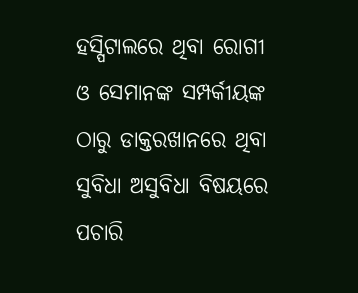ହସ୍ପିଟାଲରେ ଥିବା ରୋଗୀ ଓ ସେମାନଙ୍କ ସମ୍ପର୍କୀୟଙ୍କ ଠାରୁ ଡାକ୍ତରଖାନରେ ଥିବା ସୁବିଧା ଅସୁବିଧା ବିଷୟରେ ପଚାରି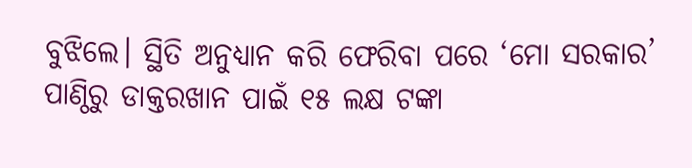ବୁଝିଲେ। ସ୍ଥିତି ଅନୁଧ୍ୟାନ କରି ଫେରିବା ପରେ ‘ମୋ ସରକାର’ ପାଣ୍ଠିରୁ ଡାକ୍ତରଖାନ ପାଇଁ ୧୫ ଲକ୍ଷ ଟଙ୍କା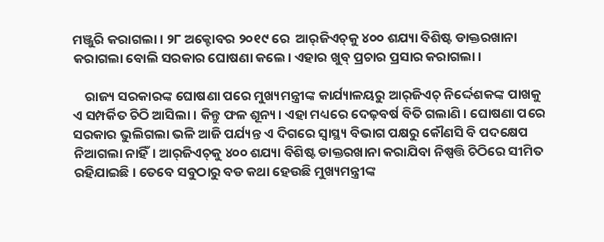ମଞ୍ଜୁରି କରାଗଲା । ୨୮ ଅକ୍ଟୋବର ୨୦୧୯ ରେ  ଆର୍‌ଜିଏଚ୍‌କୁ ୪୦୦ ଶଯ୍ୟା ବିଶିଷ୍ଟ ଡାକ୍ତରଖାନା କରାଗଲା ବୋଲି ସରକାର ଘୋଷଣା କଲେ। ଏହାର ଖୁବ୍ ପ୍ରଚାର ପ୍ରସାର କରାଗଲା।

    ରାଜ୍ୟ ସରକାରଙ୍କ ଘୋଷଣା ପରେ ମୁଖ୍ୟମନ୍ତ୍ରୀଙ୍କ କାର୍ଯ୍ୟାଳୟରୁ ଆର୍‌ଜିଏଚ୍‌ ନିର୍ଦ୍ଦେଶକଙ୍କ ପାଖକୁ ଏ ସମ୍ପର୍କିତ ଚିଠି ଆସିଲା। କିନ୍ତୁ ଫଳ ଶୂନ୍ୟ। ଏହା ମଧ୍ୟରେ ଦେଢ଼ବର୍ଷ ବିତି ଗଲାଣି । ଘୋଷଣା ପରେ ସରକାର ଭୁଲିଗଲା ଭଳି ଆଜି ପର୍ଯ୍ୟନ୍ତ ଏ ଦିଗରେ ସ୍ବାସ୍ଥ୍ୟ ବିଭାଗ ପକ୍ଷରୁ କୌଣସି ବି ପଦକ୍ଷେପ ନିଆଗଲା ନାହିଁ। ଆର୍‌ଜିଏଚ୍‌କୁ ୪୦୦ ଶଯ୍ୟା ବିଶିଷ୍ଟ ଡାକ୍ତରଖାନା କରାଯିବା ନିଷ୍ପତ୍ତି ଚିଠିରେ ସୀମିତ ରହିଯାଇଛି। ତେବେ ସବୁଠାରୁ ବଡ କଥା ହେଉଛି ମୁଖ୍ୟମନ୍ତ୍ରୀଙ୍କ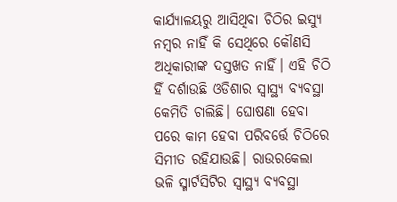କାର୍ଯ୍ୟାଳୟରୁ ଆସିଥିବା ଚିଠିର ଇସ୍ୟୁ ନମ୍ବର ନାହିଁ କି ସେଥିରେ କୌଣସି ଅଧିକାରୀଙ୍କ ଦସ୍ତଖତ ନାହିଁ। ଏହି ଚିଠି ହିଁ ଦର୍ଶାଉଛି ଓଡିଶାର ସ୍ବାସ୍ଥ୍ୟ ବ୍ୟବସ୍ଥା କେମିତି ଚାଲିଛି। ଘୋଷଣା ହେବା ପରେ କାମ ହେବା ପରିବର୍ତ୍ତେ ଚିଠିରେ ସିମୀତ ରହିଯାଉଛି। ରାଉରକେଲା ଭଳି ସ୍ମାର୍ଟସିଟିର ସ୍ବାସ୍ଥ୍ୟ ବ୍ୟବସ୍ଥା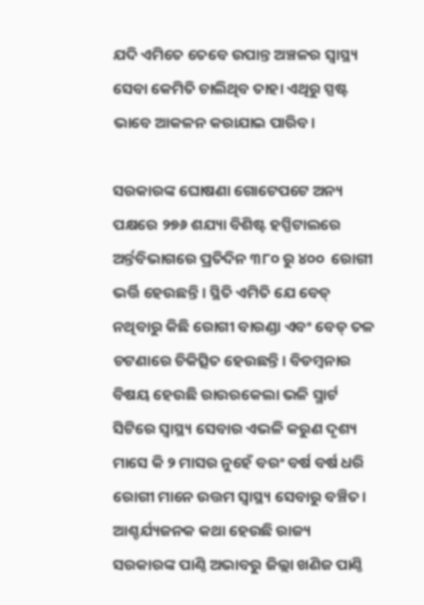ଯଦି ଏମିତେ ତେବେ ଉପାନ୍ତ ଅଞ୍ଚଳର ସ୍ବାସ୍ଥ୍ୟ ସେବା କେମିତି ଚାଲିଥିବ ତାହା ଏଥିରୁ ସ୍ପଷ୍ଟ ଭାବେ ଆକଳନ କରାଯାଇ ପାରିବ।

ସରକାରଙ୍କ ଘୋଷଣା ଗୋଟେପଟେ ଅନ୍ୟ ପକ୍ଷରେ ୨୭୬ ଶଯ୍ୟା ବିଶିଷ୍ଟ ହସ୍ପିଟାଲରେ ଅର୍ନ୍ତବିଭାଗରେ ପ୍ରତିଦିନ ୩୮୦ ରୁ ୪୦୦ ‌ ରୋଗୀ ଭର୍ତ୍ତି ହେଉଛନ୍ତି । ସ୍ଥିତି ଏମିତି ଯେ ବେଡ୍‌ ନଥିବାରୁ କିଛି ରୋଗୀ ବାରଣ୍ଡା ଏବଂ ବେଡ୍‌ ତଳ ଚଟଣାରେ ଚିକିତ୍ସିତ ହେଉଛନ୍ତି। ବିଡମ୍ବନାର ବିଷୟ ହେଉଛି ରାଉରକେଲା ଭଳି ସ୍ମାର୍ଟ ସିଟିରେ ସ୍ବାସ୍ଥ୍ୟ ସେବାର ଏଭଳି କରୁଣ ଦୃଶ୍ୟ ମାସେ କି ୨ ମାସର ନୁହେଁ ବରଂ ବର୍ଷ ବର୍ଷ ଧରି ରୋଗୀ ମାନେ ଉତ୍ତମ ସ୍ୱାସ୍ଥ୍ୟ ସେବାରୁ ବଞ୍ଚିତ। ଆଶ୍ଚର୍ଯ୍ୟଜନକ କଥା ହେଉଛି ରାଜ୍ୟ ସରକାରଙ୍କ ପାଣ୍ଠି ଅଭାବରୁ ଜିଲ୍ଲା ଖଣିଜ ପାଣ୍ଠି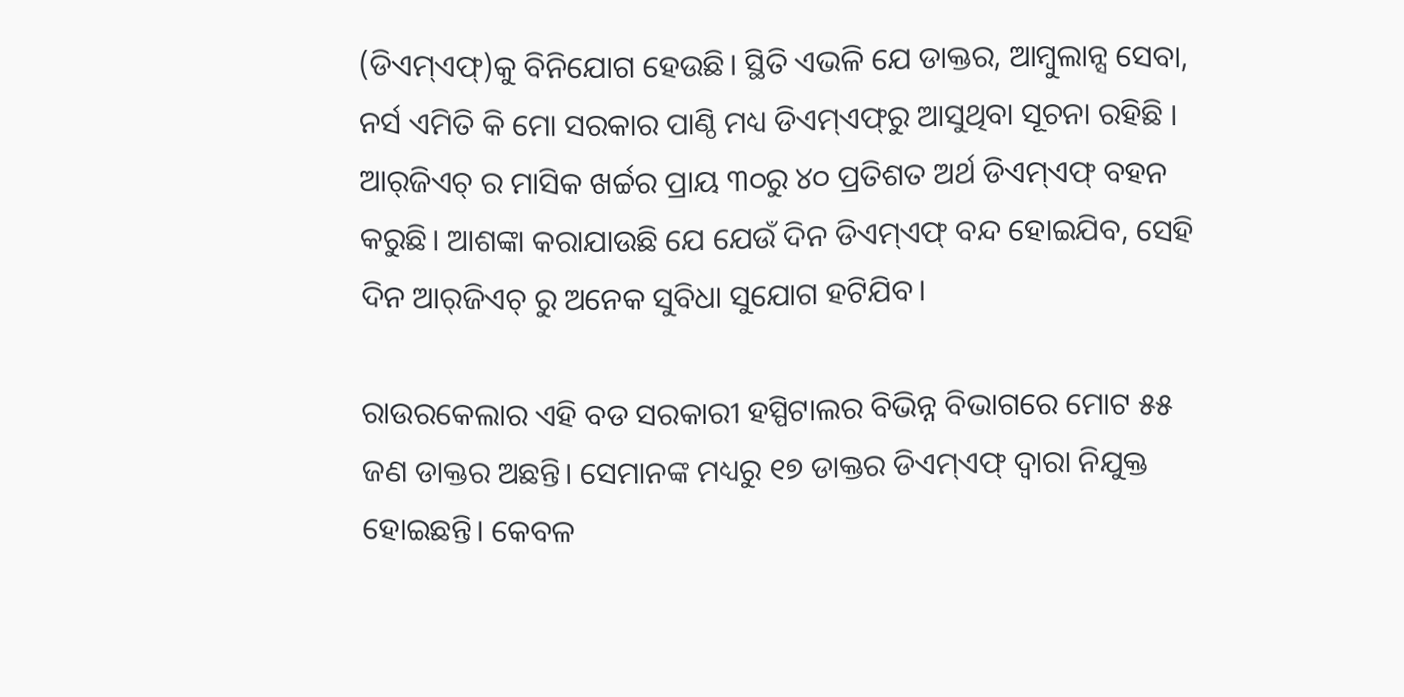(ଡିଏମ୍‌ଏଫ୍‌)କୁ ବିନିଯୋଗ ହେଉଛି। ସ୍ଥିତି ଏଭଳି ଯେ ଡାକ୍ତର, ଆମ୍ବୁଲାନ୍ସ ସେବା, ନର୍ସ ଏମିତି କି ମୋ ସରକାର ପାଣ୍ଠି ମଧ୍ୟ ଡିଏମ୍‌ଏଫ୍‌ରୁ ଆସୁଥିବା ସୂଚନା ରହିଛି । ଆର୍‌ଜିଏଚ୍ ର ମାସିକ ଖର୍ଚ୍ଚର ପ୍ରାୟ ୩୦ରୁ ୪୦ ପ୍ରତିଶତ ଅର୍ଥ ଡିଏମ୍‌ଏଫ୍ ବହନ କରୁଛି। ଆଶଙ୍କା କରାଯାଉଛି ଯେ ଯେଉଁ ଦିନ ଡିଏମ୍‌ଏଫ୍‌ ବନ୍ଦ ହୋଇଯିବ, ସେହି ଦିନ ଆର୍‌ଜିଏଚ୍‌ ରୁ ଅନେକ ସୁବିଧା ସୁଯୋଗ ହଟିଯିବ।

ରାଉରକେଲାର ଏହି ବଡ ସରକାରୀ ହସ୍ପିଟାଲର ବିଭିନ୍ନ ବିଭାଗରେ ମୋଟ ୫୫ ଜଣ ଡାକ୍ତର ଅଛନ୍ତି। ସେମାନଙ୍କ ମଧ୍ୟରୁ ୧୭ ଡାକ୍ତର ଡିଏମ୍‌ଏଫ୍‌ ଦ୍ବାରା ନିଯୁକ୍ତ ହୋଇଛନ୍ତି। କେବଳ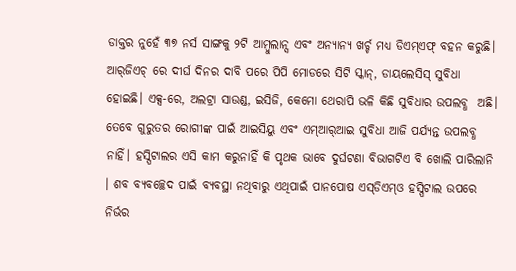ଡାକ୍ତର ନୁହେଁ ୩୭ ନର୍ସ ସାଙ୍ଗକୁ ୨ଟି ଆମ୍ବୁଲାନ୍ସ ଏବଂ ଅନ୍ୟାନ୍ୟ ଖର୍ଚ୍ଚ ମଧ୍ୟ ଡିଏମ୍‌ଏଫ୍‌ ବହନ କରୁଛି। ଆର୍‌ଜିଏଚ୍‌ ରେ ଦୀର୍ଘ ଦିନର ଦାବି ପରେ ପିପି ମୋଡରେ ସିଟି ସ୍କାନ୍, ଡାୟଲେସିସ୍‌ ସୁବିଧା ହୋଇଛି। ଏକ୍ସ-ରେ, ଅଲଟ୍ରା ସାଉଣ୍ଡ, ଇସିଜି, କେମୋ ‌ଥେରାପି ଭଳି କିଛି ସୁବିଧାର ଉପଲବ୍ଧ  ଅଛି। ତେବେ ଗୁରୁତର ରୋଗୀଙ୍କ ପାଇଁ ଆଇସିୟୁ ଏବଂ ଏମ୍‌ଆର୍‌ଆଇ ସୁବିଧା ଆଜି ପର୍ଯ୍ୟନ୍ତ ଉପଲବ୍ଧ ନାହିଁ। ହସ୍ପିଟାଲର ଏସି କାମ କରୁନାହିଁ କି ପୃଥକ ଭାବେ ଦୁର୍ଘଟଣା ବିଭାଗଟିଏ ବି ଖୋଲି ପାରିଲାନି । ଶବ ବ୍ୟବଚ୍ଛେଦ ପାଇଁ ବ୍ୟବସ୍ଥା ନଥିବାରୁ ଏଥିପାଇଁ ପାନପୋଷ ଏସ୍‌ଡିଏମ୍‌ଓ ହସ୍ପିଟାଲ ଉପରେ ନିର୍ଭର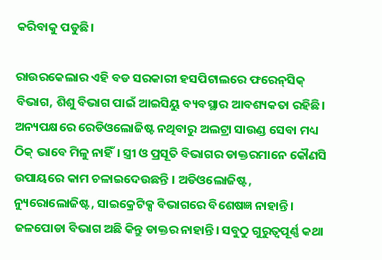କରିବାକୁ ପଡୁଛି।

ରାଉରକେଲାର ଏହି ବଡ ସରକାରୀ ହସପିଟାଲରେ ଫରେନ୍‌ସିକ୍‌ ବିଭାଗ, ଶିଶୁ ବିଭାଗ ପାଇଁ ଆଇସିୟୁ ବ୍ୟବସ୍ଥାର ଆବଶ୍ୟକତା ରହିଛି। ଅନ୍ୟପକ୍ଷରେ ରେଡିଓଲୋଜିଷ୍ଟ ନଥିବାରୁ ଅଲଟ୍ରା ସାଉଣ୍ଡ ସେବା ମଧ୍ୟ ଠିକ୍ ଭାବେ ମିଳୁ ନାହିଁ। ସ୍ତ୍ରୀ ଓ ପ୍ରସୂତି ବିଭାଗର ଡାକ୍ତରମାନେ କୌଣସି ଉପାୟରେ କାମ ଚଳାଇଦେଉଛନ୍ତି । ଅଡି‌ଓଲୋଜିଷ୍ଟ, ନ୍ୟୁରୋଲୋଜିଷ୍ଟ, ସାଇକ୍ରେଟିକ୍ସ ବିଭାଗରେ ବିଶେଷଜ୍ଞ ନାହାନ୍ତି। ଜଳପୋଡା ବିଭାଗ ଅଛି କିନ୍ତୁ ଡାକ୍ତର ନାହାନ୍ତି। ସବୁଠୁ ଗୁରୁତ୍ବପୂର୍ଣ୍ଣ କଥା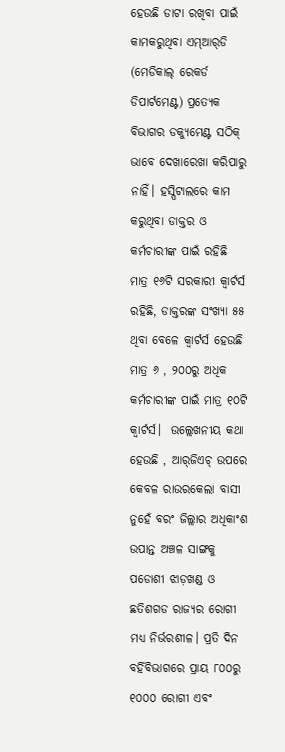ହେଉଛି ଡାଟା ରଖିବା ପାଇଁ କାମକରୁଥିବା ଏମ୍‌ଆର୍‌ଡି (ମେଡିକାଲ୍‌ ରେକର୍ଡ ଡିପାର୍ଟମେଣ୍ଟ) ପ୍ରତ୍ୟେକ ବିଭାଗର ଡକ୍ୟୁମେଣ୍ଟ ସଠିକ୍‌ ଭାବେ ଦେଖାରେଖା କରିପାରୁ ନାହିଁ। ହସ୍ପିଟାଲରେ କାମ କରୁଥିବା ଡାକ୍ତର ଓ କର୍ମଚାରୀଙ୍କ ପାଇଁ ରହିଛି ମାତ୍ର ୧୬ଟି ସରକାରୀ କ୍ବାର୍ଟର୍ସ ରହିଛି, ଡାକ୍ତରଙ୍କ ସଂଖ୍ୟା ୫୫ ଥିବା ବେଳେ କ୍ବାର୍ଟର୍ସ ହେଉଛି ମାତ୍ର ୬ , ୨୦୦ରୁ ଅଧିକ କର୍ମଚାରୀଙ୍କ ପାଇଁ ମାତ୍ର ୧୦ଟି କ୍ବାର୍ଟର୍ସ।  ଉଲ୍ଲେଖନୀୟ କଥା ହେଉଛି , ଆର୍‌ଜିଏଚ୍‌ ଉପରେ କେବଳ ରାଉରକେଲା ବାସୀ ନୁହେଁ ବରଂ ଜିଲ୍ଲାର ଅଧିକାଂଶ ଉପାନ୍ତ ଅଞ୍ଚଳ ସାଙ୍ଗକୁ ପଡୋଶୀ ଝାଡ଼ଖଣ୍ଡ ଓ ଛତିଶଗଡ ରାଜ୍ୟର ରୋଗୀ ମଧ୍ୟ ନିର୍ଭରଶୀଳ। ପ୍ରତି ଦିନ ବର୍ହିବିଭାଗରେ ପ୍ରାୟ ୮୦୦ରୁ ୧୦୦୦ ରୋଗୀ ଏବଂ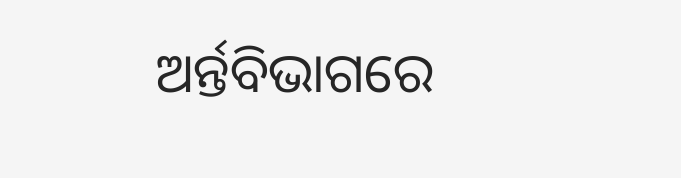ଅର୍ନ୍ତବିଭାଗରେ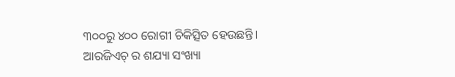୩୦୦ରୁ ୪୦୦ ରୋଗୀ ଚିକିତ୍ସିତ ହେଉଛନ୍ତି। ଆରଜିଏଚ୍ ର ଶଯ୍ୟା ସଂଖ୍ୟା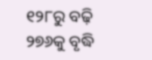୧୨୮ରୁ ବଢ଼ି ୨୭୬କୁ ବୃଦ୍ଧି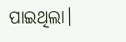ପାଇଥିଲା।